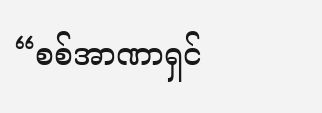“စစ်အာဏာရှင်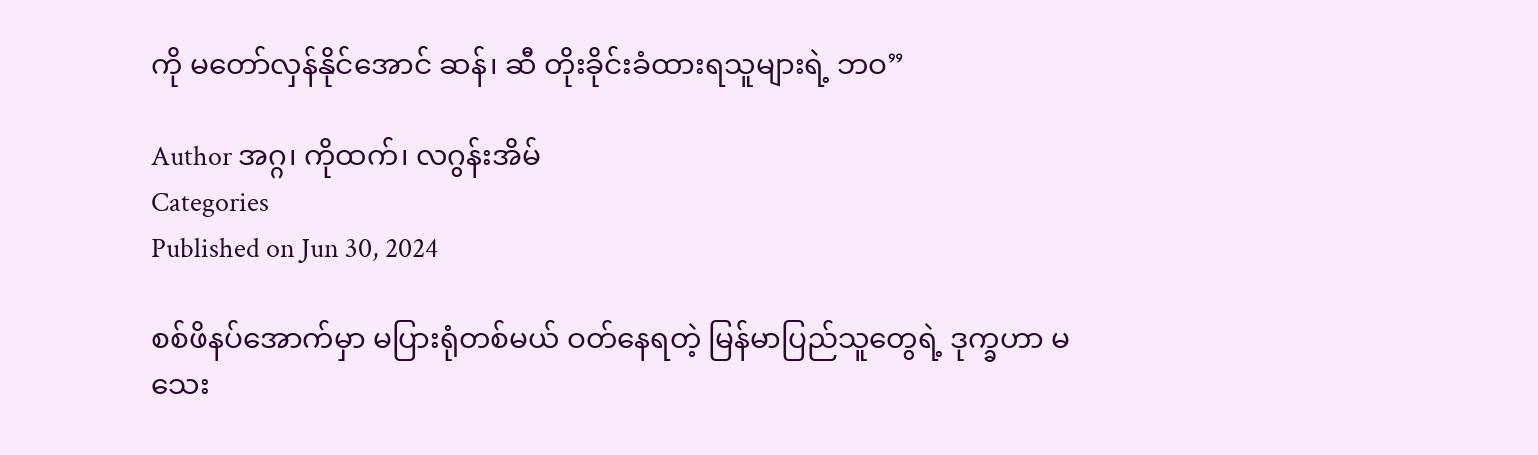ကို မတော်လှန်နိုင်အောင် ဆန်၊ ဆီ တိုးခိုင်းခံထားရသူများရဲ့ ဘဝ”

Author အဂ္ဂ၊ ကိုထက်၊ လဂွန်းအိမ်
Categories
Published on Jun 30, 2024

စစ်ဖိနပ်အောက်မှာ မပြားရုံတစ်မယ် ဝတ်နေရတဲ့ မြန်မာပြည်သူတွေရဲ့ ဒုက္ခဟာ မသေး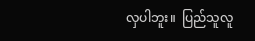လှပါဘူး။  ပြည်သူလူ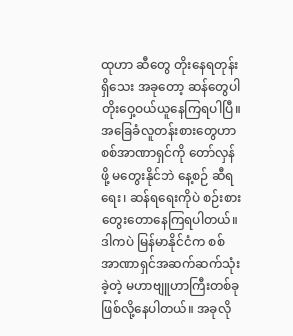ထုဟာ ဆီတွေ တိုးနေရတုန်းရှိသေး အခုတော့ ဆန်တွေပါ တိုးဝှေ့ဝယ်ယူနေကြရပါပြီ။ အခြေခံလူတန်းစားတွေဟာ စစ်အာဏာရှင်ကို တော်လှန်ဖို့ မတွေးနိုင်ဘဲ နေ့စဉ် ဆီရရေး၊ ဆန်ရရေးကိုပဲ စဉ်းစားတွေးတောနေကြရပါတယ်။ ဒါကပဲ မြန်မာနိုင်ငံက စစ်အာဏာရှင်အဆက်ဆက်သုံးခဲ့တဲ့ မဟာဗျူဟာကြီးတစ်ခုဖြစ်လို့နေပါတယ်။ အခုလို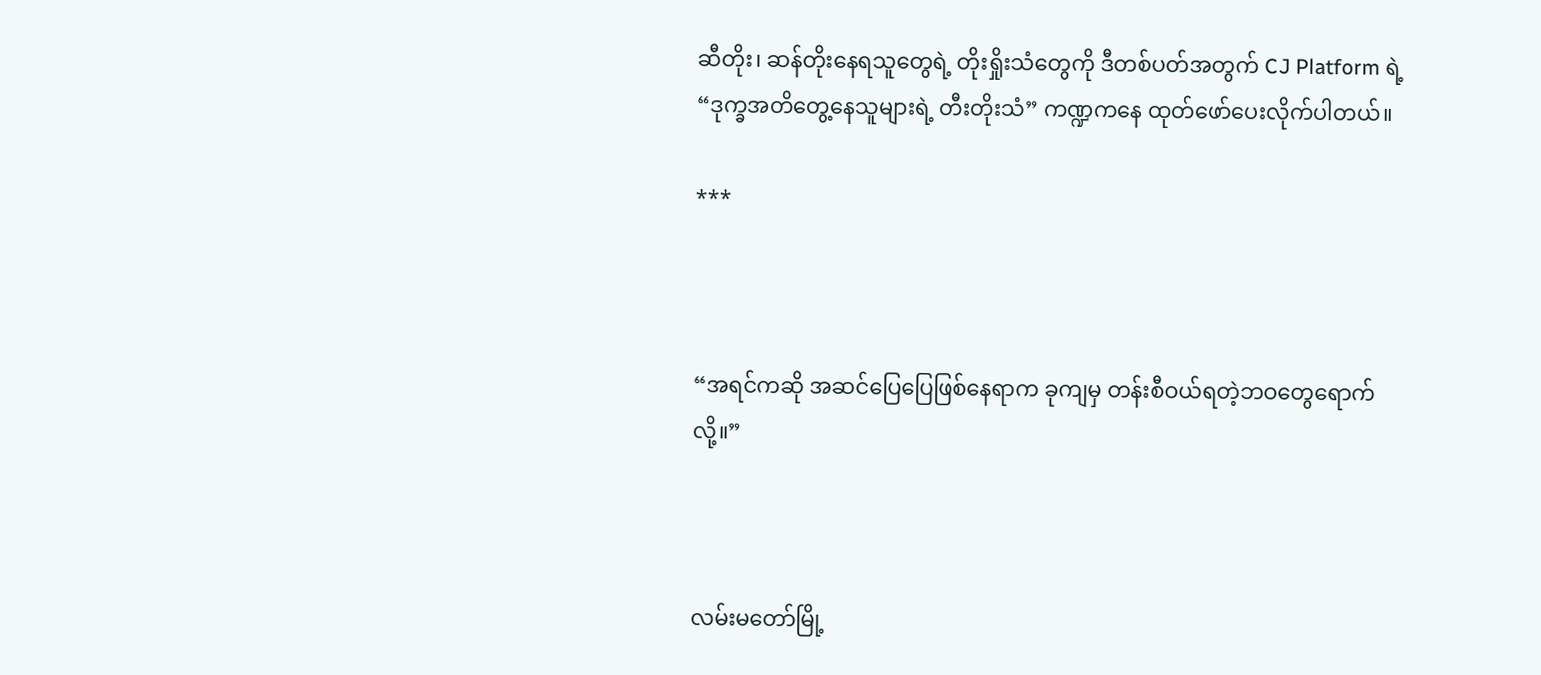ဆီတိုး၊ ဆန်တိုးနေရသူတွေရဲ့ တိုးရှိုးသံတွေကို ဒီတစ်ပတ်အတွက် CJ Platform ရဲ့ “ဒုက္ခအတိတွေ့နေသူများရဲ့ တီးတိုးသံ” ကဏ္ဍကနေ ထုတ်ဖော်ပေးလိုက်ပါတယ်။

***



“အရင်ကဆို အဆင်ပြေပြေဖြစ်နေရာက ခုကျမှ တန်းစီဝယ်ရတဲ့ဘဝတွေရောက်လို့။”



လမ်းမတော်မြို့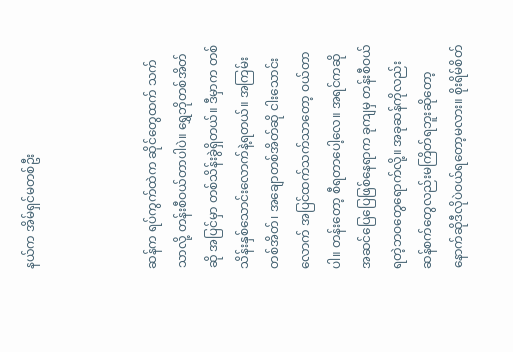နယ်က အိမ်ရှင်မတစ်ဦး



ဆန်က ရပ်ကွက်ထဲက ဆိုင်တွေထက် သက်သာလို့ တန်းစီဝယ်တာပါပဲ။ ရွှေဘိုတစ်အိတ်ဆို အပြင်မှာ တစ်သိန်းခွဲရှိတယ်။ ဒီမှာက တစ်သိန်းနှစ်သောင်းလောက်နဲ့ရတယ်။ အကြမ်းတစ်အိတ်၊ အချောတစ်အိတ်ဆို ငါးသောင်းလောက် အပြင်ထက်သက်သာတော့ ဝယ်တာပါ။ တန်းတော့ စီရတာပေါ့လေ။ အရင်ကဆို အဆင်ပြေပြေဖြစ်နေရာက ခုကျမှ တန်းစီဝယ်ရတဲ့ဘဝတွေရောက်လို့။ အခုဆန်ကိုလည်း ဆန်စက်တွေလည်းမကြိတ်ရဘူးဆိုတော့ နောက်ဆိုဒီလိုပဲဝယ်ရတော့မလား။ စိုးရိမ်စိတ်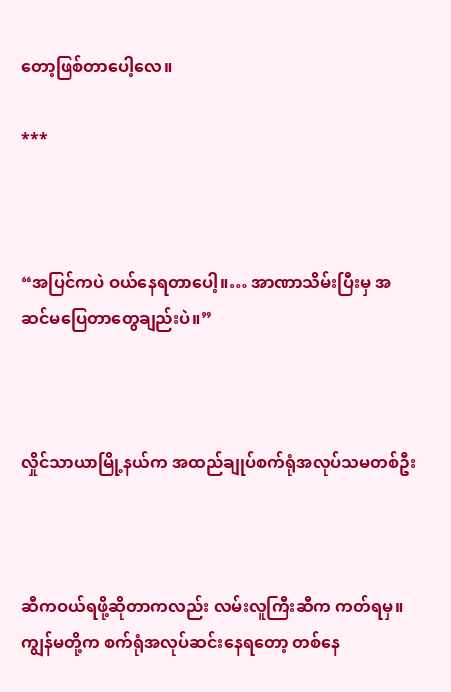တော့ဖြစ်တာပေါ့လေ။

***



“အပြင်ကပဲ ဝယ်နေရတာပေါ့။… အာဏာသိမ်းပြီးမှ အဆင်မပြေတာတွေချည်းပဲ။”



လှိုင်သာယာမြို့နယ်က အထည်ချုပ်စက်ရုံအလုပ်သမတစ်ဦး



ဆီကဝယ်ရဖို့ဆိုတာကလည်း လမ်းလူကြီးဆီက ကတ်ရမှ။ ကျွန်မတို့က စက်ရုံအလုပ်ဆင်းနေရတော့ တစ်နေ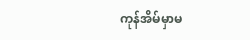ကုန်အိမ်မှာမ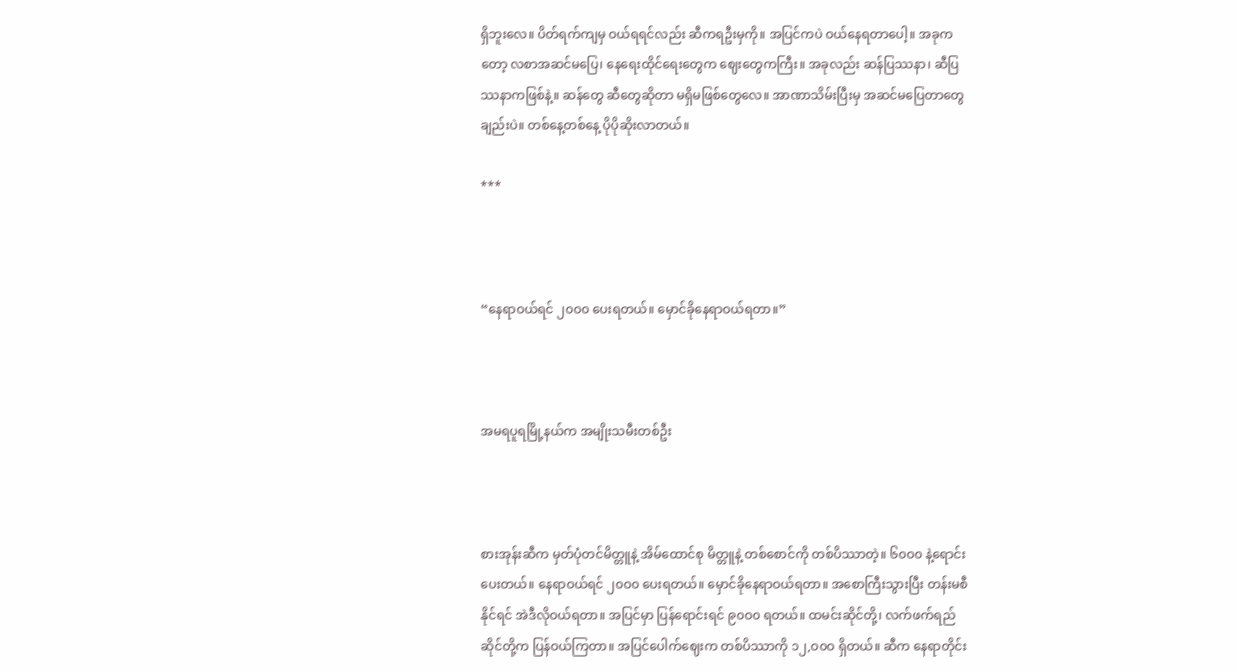ရှိဘူးလေ။ ပိတ်ရက်ကျမှ ဝယ်ရရင်လည်း ဆီကရဦးမှကို။ အပြင်ကပဲ ဝယ်နေရတာပေါ့။ အခုကတော့ လစာအဆင်မပြေ၊ နေရေးထိုင်ရေးတွေက ဈေးတွေကကြီး။ အခုလည်း ဆန်ပြဿနာ၊ ဆီပြဿနာကဖြစ်နဲ့။ ဆန်တွေ ဆီတွေ‌ဆိုတာ မရှိမဖြစ်တွေလေ။ အာဏာသိမ်းပြီးမှ အဆင်မပြေတာတွေချည်းပဲ။ တစ်နေ့တစ်နေ့ ပိုပိုဆိုးလာတယ်။

***



“နေရာဝယ်ရင် ၂၀ဝ၀ ပေးရတယ်။ မှောင်ခိုနေရာဝယ်ရတာ။”



အမရပူရမြို့နယ်က အမျိုးသမီးတစ်ဦး



စားအုန်းဆီက မှတ်ပုံတင်မိတ္တူနဲ့ အိမ်ထောင်စု မိတ္တူနဲ့ တစ်စောင်ကို တစ်ပိဿာတဲ့။ ၆၀ဝ၀ နဲ့ရောင်းပေးတယ်။ နေရာဝယ်ရင် ၂၀ဝ၀ ပေးရတယ်။ မှောင်ခိုနေရာဝယ်ရတာ။ အစောကြီးသွားပြီး တန်းမစီနိုင်ရင် အဲဒီလိုဝယ်ရတာ။ အပြင်မှာ ပြန်ရောင်းရင် ၉၀ဝ၀ ရတယ်။ ထမင်းဆိုင်တို့၊ လက်ဖက်ရည်ဆိုင်တို့က ပြန်ဝယ်ကြတာ။ အပြင်ပေါက်ဈေးက တစ်ပိဿာကို ၁၂,ဝ၀ဝ ရှိတယ်။ ဆီက နေရာတိုင်း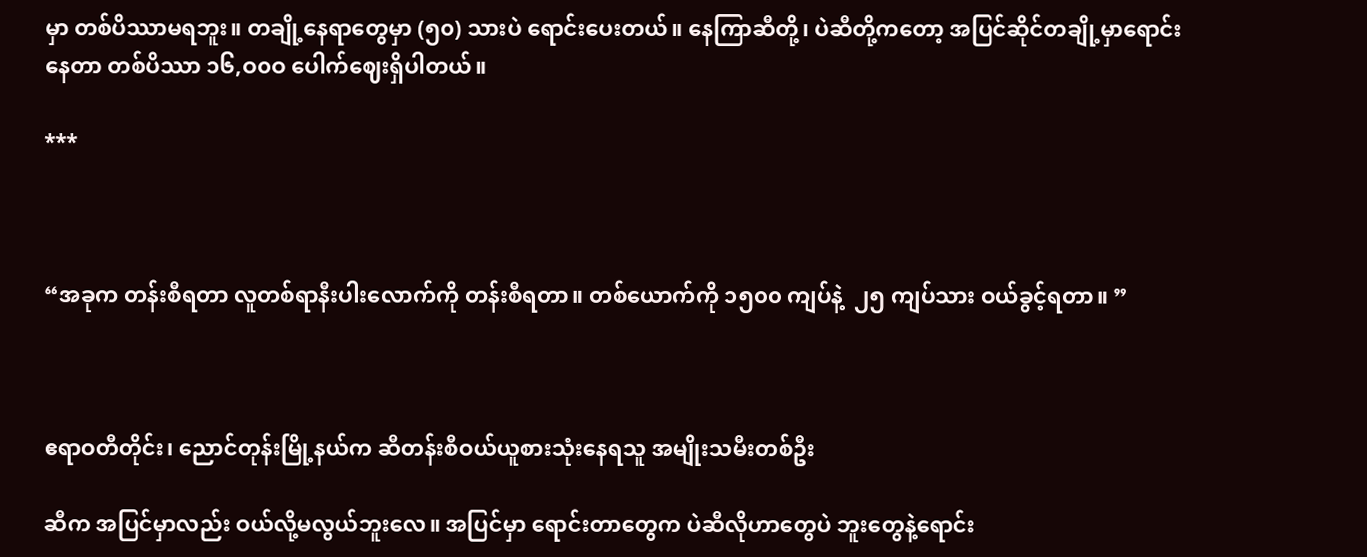မှာ တစ်ပိဿာမရဘူး။ တချို့နေရာတွေမှာ (၅၀) သားပဲ ရောင်းပေးတယ်။ နေကြာဆီတို့၊ ပဲဆီတို့ကတော့ အပြင်ဆိုင်တချို့မှာရောင်းနေတာ တစ်ပိဿာ ၁၆,ဝ၀ဝ ပေါက်ဈေးရှိပါတယ်။

***



“အခုက တန်းစီရတာ လူတစ်ရာနီးပါးလောက်ကို တန်းစီရတာ။ တစ်ယောက်ကို ၁၅၀၀ ကျပ်နဲ့  ၂၅ ကျပ်သား ဝယ်ခွင့်ရတာ။ ”



ဧရာဝတီတိုင်း၊ ညောင်တုန်းမြို့နယ်က ဆီတန်းစီဝယ်ယူစားသုံးနေရသူ အမျိုးသမီးတစ်ဦး

ဆီက အပြင်မှာလည်း ဝယ်လို့မလွယ်ဘူးလေ။ အပြင်မှာ ရောင်းတာတွေက ပဲဆီလိုဟာတွေပဲ ဘူးတွေနဲ့ရောင်း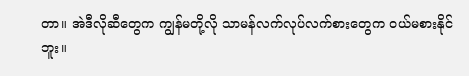တာ။ အဲဒီလိုဆီတွေက ကျွန်မတို့လို သာမန်လက်လုပ်လက်စားတွေက ဝယ်မစားနိုင်ဘူး‌။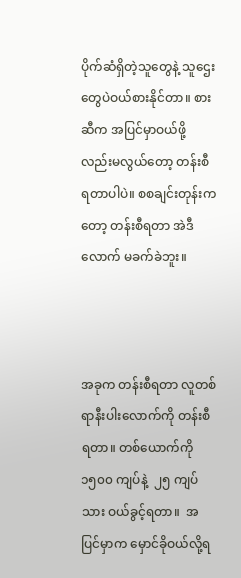ပိုက်ဆံရှိတဲ့သူတွေနဲ့ သူဌေးတွေပဲဝယ်စားနိုင်တာ။ စားဆီက အပြင်မှာဝယ်ဖို့လည်းမလွယ်တော့ တန်းစီရတာပါပဲ။ စစချင်းတုန်းကတော့ တန်းစီရတာ အဲဒီလောက် မခက်ခဲဘူး။



အခုက တန်းစီရတာ လူတစ်ရာနီးပါးလောက်ကို တန်းစီရတာ။ တစ်ယောက်ကို ၁၅၀၀ ကျပ်နဲ့  ၂၅ ကျပ်သား ဝယ်ခွင့်ရတာ။  အပြင်မှာက မှောင်ခိုဝယ်လို့ရ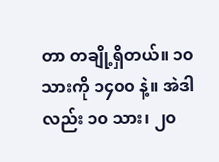တာ တချို့ရှိတယ်။ ၁၀ သားကို ၁၄၀၀ နဲ့။ အဲဒါလည်း ၁၀ သား၊ ၂၀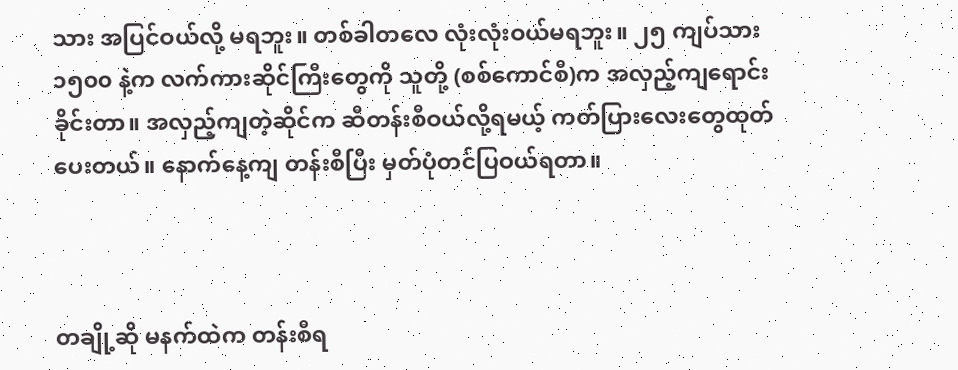သား အပြင်ဝယ်လို့ မရဘူး။ တစ်ခါတလေ လုံးလုံးဝယ်မရဘူး။ ၂၅ ကျပ်သား ၁၅၀၀ နဲ့က လက်ကားဆိုင်ကြီးတွေကို သူတို့ (စစ်ကောင်စီ)က အလှည့်ကျရောင်းခိုင်းတာ။ အလှည့်ကျတဲ့ဆိုင်က ဆီတန်းစီဝယ်လို့ရမယ့် ကတ်ပြားလေးတွေထုတ်ပေးတယ်။ နောက်နေ့ကျ တန်းစီပြီး မှတ်ပုံတင်ပြဝယ်ရတာ။



တချို့ဆို မနက်ထဲက တန်းစီရ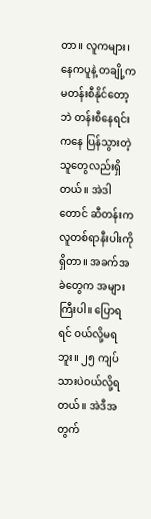တာ။ လူကများ၊ နေကပူနဲ့ တချို့က မတန်းစီနိုင်တော့ဘဲ တန်းစီနေရင်းကနေ ပြန်သွားတဲ့သူတွေလည်းရှိတယ်။ အဲဒါတောင် ဆီတန်းက လူတစ်ရာနီးပါးကိုရှိတာ။ အခက်အခဲတွေက အများကြီးပါ။ ပြောရရင် ဝယ်လို့မရဘူး။ ၂၅ ကျပ်သားပဲဝယ်လို့ရတယ်။ အဲဒီအတွက်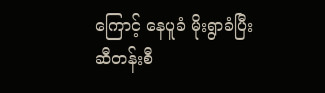ကြောင့် နေပူခံ မိုးရွာခံပြီး ဆီတန်းစီ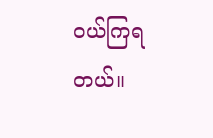ဝယ်ကြရတယ်။